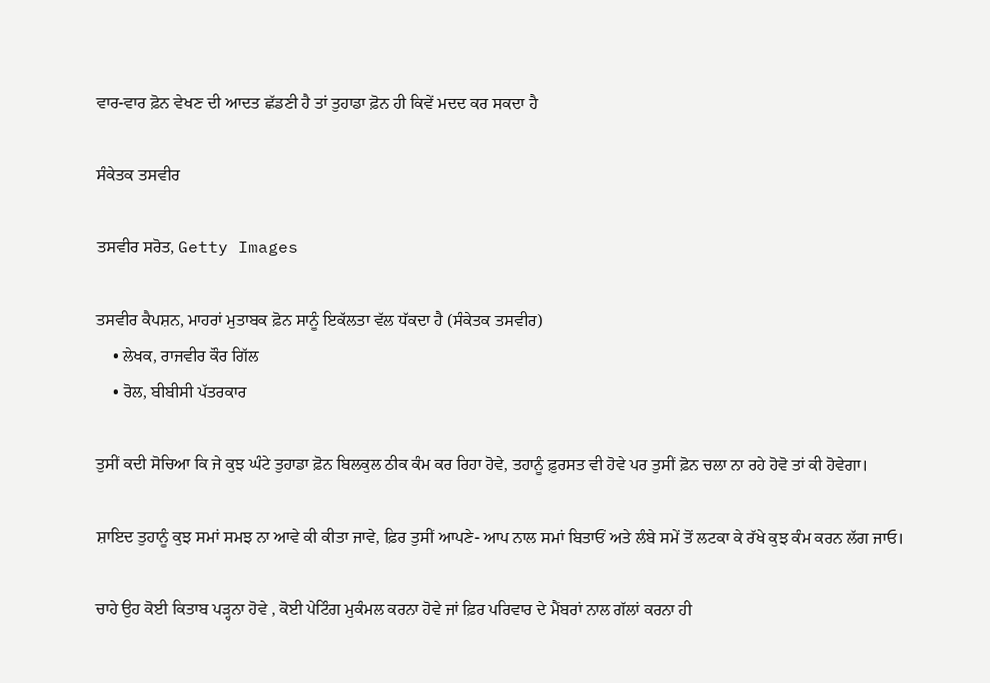ਵਾਰ-ਵਾਰ ਫ਼ੋਨ ਵੇਖਣ ਦੀ ਆਦਤ ਛੱਡਣੀ ਹੈ ਤਾਂ ਤੁਹਾਡਾ ਫ਼ੋਨ ਹੀ ਕਿਵੇਂ ਮਦਦ ਕਰ ਸਕਦਾ ਹੈ

ਸੰਕੇਤਕ ਤਸਵੀਰ

ਤਸਵੀਰ ਸਰੋਤ, Getty Images

ਤਸਵੀਰ ਕੈਪਸ਼ਨ, ਮਾਹਰਾਂ ਮੁਤਾਬਕ ਫ਼ੋਨ ਸਾਨੂੰ ਇਕੱਲਤਾ ਵੱਲ ਧੱਕਦਾ ਹੈ (ਸੰਕੇਤਕ ਤਸਵੀਰ)
    • ਲੇਖਕ, ਰਾਜਵੀਰ ਕੌਰ ਗਿੱਲ
    • ਰੋਲ, ਬੀਬੀਸੀ ਪੱਤਰਕਾਰ

ਤੁਸੀਂ ਕਦੀ ਸੋਚਿਆ ਕਿ ਜੇ ਕੁਝ ਘੰਟੇ ਤੁਹਾਡਾ ਫ਼ੋਨ ਬਿਲਕੁਲ ਠੀਕ ਕੰਮ ਕਰ ਰਿਹਾ ਹੋਵੇ, ਤਹਾਨੂੰ ਫ਼ੁਰਸਤ ਵੀ ਹੋਵੇ ਪਰ ਤੁਸੀਂ ਫ਼ੋਨ ਚਲਾ ਨਾ ਰਹੇ ਹੋਵੋ ਤਾਂ ਕੀ ਹੋਵੇਗਾ।

ਸ਼ਾਇਦ ਤੁਹਾਨੂੰ ਕੁਝ ਸਮਾਂ ਸਮਝ ਨਾ ਆਵੇ ਕੀ ਕੀਤਾ ਜਾਵੇ, ਫ਼ਿਰ ਤੁਸੀਂ ਆਪਣੇ- ਆਪ ਨਾਲ ਸਮਾਂ ਬਿਤਾਓਂ ਅਤੇ ਲੰਬੇ ਸਮੇਂ ਤੋਂ ਲਟਕਾ ਕੇ ਰੱਖੇ ਕੁਝ ਕੰਮ ਕਰਨ ਲੱਗ ਜਾਓ।

ਚਾਹੇ ਉਹ ਕੋਈ ਕਿਤਾਬ ਪੜ੍ਹਨਾ ਹੋਵੇ , ਕੋਈ ਪੇਟਿੰਗ ਮੁਕੰਮਲ ਕਰਨਾ ਹੋਵੇ ਜਾਂ ਫ਼ਿਰ ਪਰਿਵਾਰ ਦੇ ਮੈਂਬਰਾਂ ਨਾਲ ਗੱਲਾਂ ਕਰਨਾ ਹੀ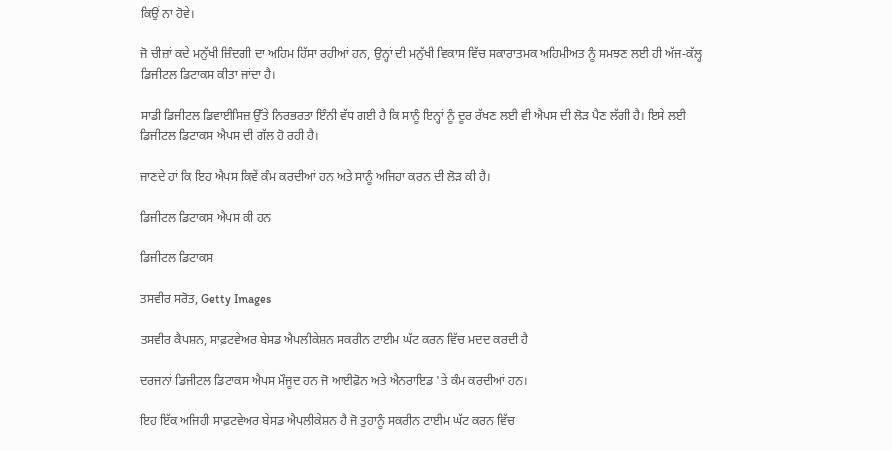ਕਿਉਂ ਨਾ ਹੋਵੇ।

ਜੋ ਚੀਜ਼ਾਂ ਕਦੇ ਮਨੁੱਖੀ ਜ਼ਿੰਦਗੀ ਦਾ ਅਹਿਮ ਹਿੱਸਾ ਰਹੀਆਂ ਹਨ, ਉਨ੍ਹਾਂ ਦੀ ਮਨੁੱਖੀ ਵਿਕਾਸ ਵਿੱਚ ਸਕਾਰਾਤਮਕ ਅਹਿਮੀਅਤ ਨੂੰ ਸਮਝਣ ਲਈ ਹੀ ਅੱਜ-ਕੱਲ੍ਹ ਡਿਜੀਟਲ ਡਿਟਾਕਸ ਕੀਤਾ ਜਾਂਦਾ ਹੈ।

ਸਾਡੀ ਡਿਜੀਟਲ ਡਿਵਾਈਸਿਜ਼ ਉੱਤੇ ਨਿਰਭਰਤਾ ਇੰਨੀ ਵੱਧ ਗਈ ਹੈ ਕਿ ਸਾਨੂੰ ਇਨ੍ਹਾਂ ਨੂੰ ਦੂਰ ਰੱਖਣ ਲਈ ਵੀ ਐਪਸ ਦੀ ਲੋੜ ਪੈਣ ਲੱਗੀ ਹੈ। ਇਸੇ ਲਈ ਡਿਜੀਟਲ ਡਿਟਾਕਸ ਐਪਸ ਦੀ ਗੱਲ ਹੋ ਰਹੀ ਹੈ।

ਜਾਣਦੇ ਹਾਂ ਕਿ ਇਹ ਐਪਸ ਕਿਵੇਂ ਕੰਮ ਕਰਦੀਆਂ ਹਨ ਅਤੇ ਸਾਨੂੰ ਅਜਿਹਾ ਕਰਨ ਦੀ ਲੋੜ ਕੀ ਹੈ।

ਡਿਜੀਟਲ ਡਿਟਾਕਸ ਐਪਸ ਕੀ ਹਨ

ਡਿਜੀਟਲ ਡਿਟਾਕਸ

ਤਸਵੀਰ ਸਰੋਤ, Getty Images

ਤਸਵੀਰ ਕੈਪਸ਼ਨ, ਸਾਫ਼ਟਵੇਅਰ ਬੇਸਡ ਐਪਲੀਕੇਸ਼ਨ ਸਕਰੀਨ ਟਾਈਮ ਘੱਟ ਕਰਨ ਵਿੱਚ ਮਦਦ ਕਰਦੀ ਹੈ

ਦਰਜਨਾਂ ਡਿਜੀਟਲ ਡਿਟਾਕਸ ਐਪਸ ਮੌਜੂਦ ਹਨ ਜੋ ਆਈਫ਼ੋਨ ਅਤੇ ਐਨਰਾਇਡ 'ਤੇ ਕੰਮ ਕਰਦੀਆਂ ਹਨ।

ਇਹ ਇੱਕ ਅਜਿਹੀ ਸਾਫ਼ਟਵੇਅਰ ਬੇਸਡ ਐਪਲੀਕੇਸ਼ਨ ਹੈ ਜੋ ਤੁਹਾਨੂੰ ਸਕਰੀਨ ਟਾਈਮ ਘੱਟ ਕਰਨ ਵਿੱਚ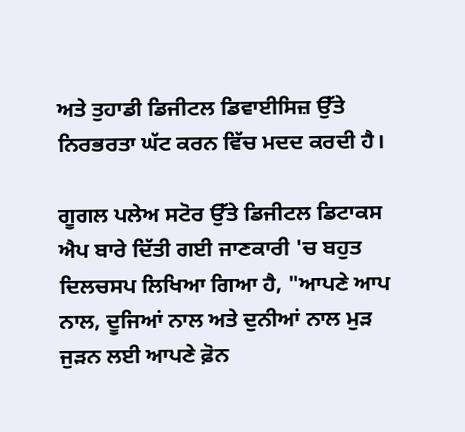ਅਤੇ ਤੁਹਾਡੀ ਡਿਜੀਟਲ ਡਿਵਾਈਸਿਜ਼ ਉੱਤੇ ਨਿਰਭਰਤਾ ਘੱਟ ਕਰਨ ਵਿੱਚ ਮਦਦ ਕਰਦੀ ਹੈ।

ਗੂਗਲ ਪਲੇਅ ਸਟੋਰ ਉੱਤੇ ਡਿਜੀਟਲ ਡਿਟਾਕਸ ਐਪ ਬਾਰੇ ਦਿੱਤੀ ਗਈ ਜਾਣਕਾਰੀ 'ਚ ਬਹੁਤ ਦਿਲਚਸਪ ਲਿਖਿਆ ਗਿਆ ਹੈ, "ਆਪਣੇ ਆਪ ਨਾਲ, ਦੂਜਿਆਂ ਨਾਲ ਅਤੇ ਦੁਨੀਆਂ ਨਾਲ ਮੁੜ ਜੁੜਨ ਲਈ ਆਪਣੇ ਫ਼ੋਨ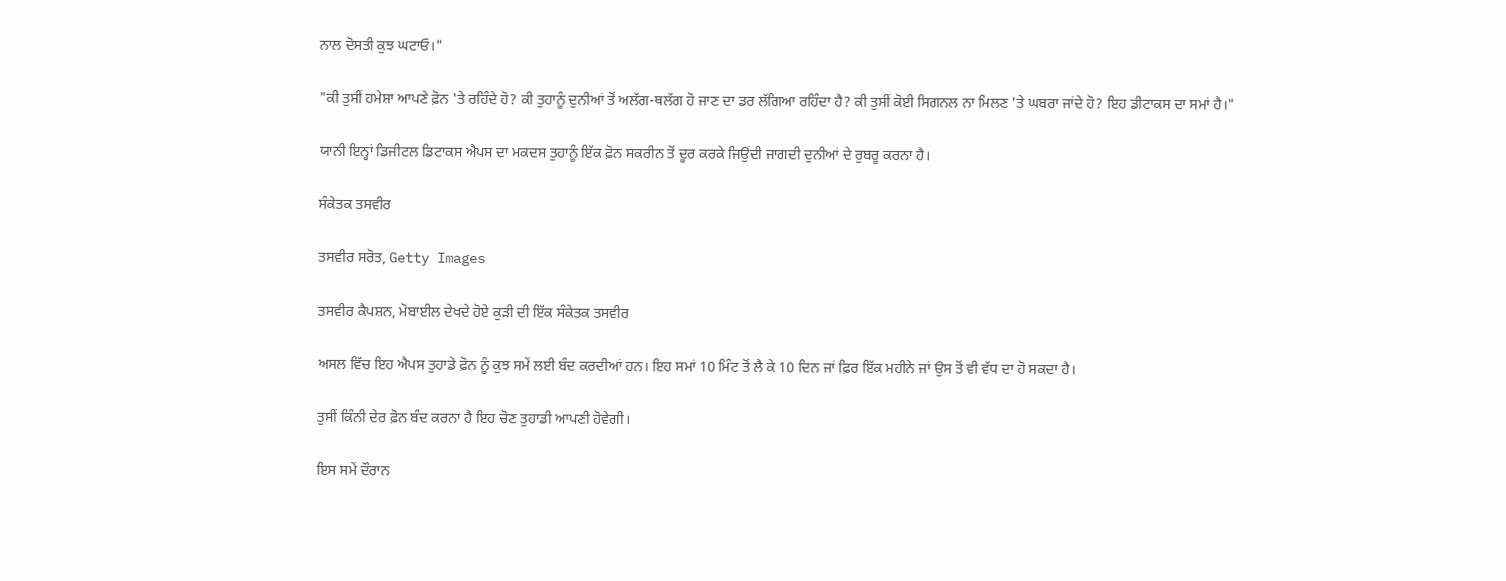ਨਾਲ ਦੋਸਤੀ ਕੁਝ ਘਟਾਓ।"

"ਕੀ ਤੁਸੀਂ ਹਮੇਸ਼ਾ ਆਪਣੇ ਫ਼ੋਨ 'ਤੇ ਰਹਿੰਦੇ ਹੋ? ਕੀ ਤੁਹਾਨੂੰ ਦੁਨੀਆਂ ਤੋਂ ਅਲੱਗ-ਥਲੱਗ ਹੋ ਜਾਣ ਦਾ ਡਰ ਲੱਗਿਆ ਰਹਿੰਦਾ ਹੈ? ਕੀ ਤੁਸੀਂ ਕੋਈ ਸਿਗਨਲ ਨਾ ਮਿਲਣ 'ਤੇ ਘਬਰਾ ਜਾਂਦੇ ਹੋ? ਇਹ ਡੀਟਾਕਸ ਦਾ ਸਮਾਂ ਹੈ।"

ਯਾਨੀ ਇਨ੍ਹਾਂ ਡਿਜੀਟਲ ਡਿਟਾਕਸ ਐਪਸ ਦਾ ਮਕਦਸ ਤੁਹਾਨੂੰ ਇੱਕ ਫ਼ੋਨ ਸਕਰੀਨ ਤੋਂ ਦੂਰ ਕਰਕੇ ਜਿਉਂਦੀ ਜਾਗਦੀ ਦੁਨੀਆਂ ਦੇ ਰੁਬਰੂ ਕਰਨਾ ਹੈ।

ਸੰਕੇਤਕ ਤਸਵੀਰ

ਤਸਵੀਰ ਸਰੋਤ, Getty Images

ਤਸਵੀਰ ਕੈਪਸ਼ਨ, ਮੋਬਾਈਲ ਦੇਖਦੇ ਹੋਏ ਕੁੜੀ ਦੀ ਇੱਕ ਸੰਕੇਤਕ ਤਸਵੀਰ

ਅਸਲ ਵਿੱਚ ਇਹ ਐਪਸ ਤੁਹਾਡੇ ਫ਼ੋਨ ਨੂੰ ਕੁਝ ਸਮੇਂ ਲਈ ਬੰਦ ਕਰਦੀਆਂ ਹਨ। ਇਹ ਸਮਾਂ 10 ਮਿੰਟ ਤੋਂ ਲੈ ਕੇ 10 ਦਿਨ ਜਾਂ ਫ਼ਿਰ ਇੱਕ ਮਹੀਨੇ ਜਾਂ ਉਸ ਤੋਂ ਵੀ ਵੱਧ ਦਾ ਹੋ ਸਕਦਾ ਹੈ।

ਤੁਸੀਂ ਕਿੰਨੀ ਦੇਰ ਫ਼ੋਨ ਬੰਦ ਕਰਨਾ ਹੈ ਇਹ ਚੋਣ ਤੁਹਾਡੀ ਆਪਣੀ ਹੋਵੇਗੀ।

ਇਸ ਸਮੇਂ ਦੌਰਾਨ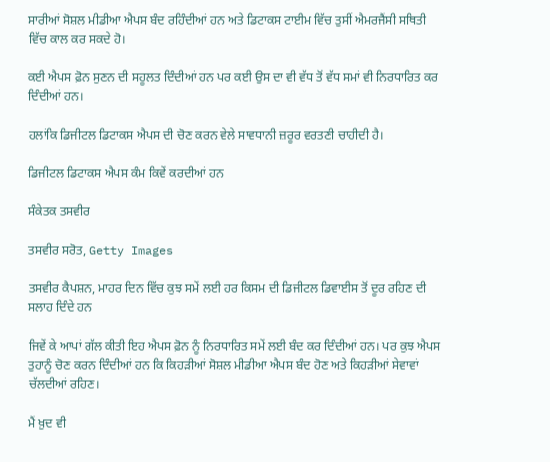ਸਾਰੀਆਂ ਸੋਸ਼ਲ ਮੀਡੀਆ ਐਪਸ ਬੰਦ ਰਹਿੰਦੀਆਂ ਹਨ ਅਤੇ ਡਿਟਾਕਸ ਟਾਈਮ ਵਿੱਚ ਤੁਸੀਂ ਐਮਰਜੈਂਸੀ ਸਥਿਤੀ ਵਿੱਚ ਕਾਲ ਕਰ ਸਕਦੇ ਹੋ।

ਕਈ ਐਪਸ ਫ਼ੋਨ ਸੁਣਨ ਦੀ ਸਹੂਲਤ ਦਿੰਦੀਆਂ ਹਨ ਪਰ ਕਈ ਉਸ ਦਾ ਵੀ ਵੱਧ ਤੋਂ ਵੱਧ ਸਮਾਂ ਵੀ ਨਿਰਧਾਰਿਤ ਕਰ ਦਿੰਦੀਆਂ ਹਨ।

ਹਲਾਂਕਿ ਡਿਜੀਟਲ ਡਿਟਾਕਸ ਐਪਸ ਦੀ ਚੋਣ ਕਰਨ ਵੇਲੇ ਸਾਵਧਾਨੀ ਜ਼ਰੂਰ ਵਰਤਣੀ ਚਾਹੀਦੀ ਹੈ।

ਡਿਜੀਟਲ ਡਿਟਾਕਸ ਐਪਸ ਕੰਮ ਕਿਵੇਂ ਕਰਦੀਆਂ ਹਨ

ਸੰਕੇਤਕ ਤਸਵੀਰ

ਤਸਵੀਰ ਸਰੋਤ, Getty Images

ਤਸਵੀਰ ਕੈਪਸ਼ਨ, ਮਾਹਰ ਦਿਨ ਵਿੱਚ ਕੁਝ ਸਮੇਂ ਲਈ ਹਰ ਕਿਸਮ ਦੀ ਡਿਜੀਟਲ ਡਿਵਾਈਸ ਤੋਂ ਦੂਰ ਰਹਿਣ ਦੀ ਸਲਾਹ ਦਿੰਦੇ ਹਨ

ਜਿਵੇਂ ਕੇ ਆਪਾਂ ਗੱਲ ਕੀਤੀ ਇਹ ਐਪਸ ਫ਼ੋਨ ਨੂੰ ਨਿਰਧਾਰਿਤ ਸਮੇਂ ਲਈ ਬੰਦ ਕਰ ਦਿੰਦੀਆਂ ਹਨ। ਪਰ ਕੁਝ ਐਪਸ ਤੁਹਾਨੂੰ ਚੋਣ ਕਰਨ ਦਿੰਦੀਆਂ ਹਨ ਕਿ ਕਿਹੜੀਆਂ ਸੋਸ਼ਲ ਮੀਡੀਆ ਐਪਸ ਬੰਦ ਹੋਣ ਅਤੇ ਕਿਹੜੀਆਂ ਸੇਵਾਵਾਂ ਚੱਲਦੀਆਂ ਰਹਿਣ।

ਮੈਂ ਖ਼ੁਦ ਵੀ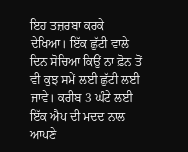ਇਹ ਤਜ਼ਰਬਾ ਕਰਕੇ ਦੇਖਿਆ। ਇੱਕ ਛੁੱਟੀ ਵਾਲੇ ਦਿਨ ਸੋਚਿਆ ਕਿਉਂ ਨਾ ਫ਼ੋਨ ਤੋਂ ਵੀ ਕੁਝ ਸਮੇਂ ਲਈ ਛੁੱਟੀ ਲਈ ਜਾਵੇ। ਕਰੀਬ 3 ਘੰਟੇ ਲਈ ਇੱਕ ਐਪ ਦੀ ਮਦਦ ਨਾਲ ਆਪਣੇ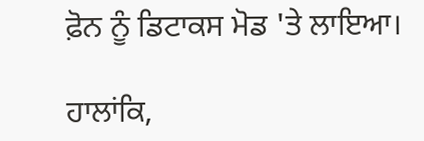ਫ਼ੋਨ ਨੂੰ ਡਿਟਾਕਸ ਮੋਡ 'ਤੇ ਲਾਇਆ।

ਹਾਲਾਂਕਿ,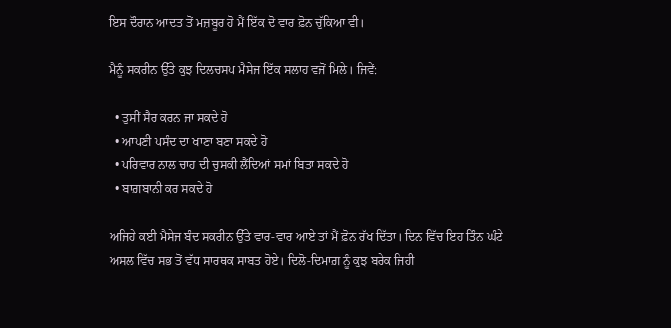ਇਸ ਦੌਰਾਨ ਆਦਤ ਤੋਂ ਮਜ਼ਬੂਰ ਹੋ ਮੈਂ ਇੱਕ ਦੋ ਵਾਰ ਫ਼ੋਨ ਚੁੱਕਿਆ ਵੀ।

ਮੈਨੂੰ ਸਕਰੀਨ ਉੱਤੇ ਕੁਝ ਦਿਲਚਸਪ ਮੈਸੇਜ ਇੱਕ ਸਲਾਹ ਵਜੋਂ ਮਿਲੇ। ਜਿਵੇਂ:

  • ਤੁਸੀਂ ਸੈਰ ਕਰਨ ਜਾ ਸਕਦੇ ਹੋ
  • ਆਪਣੀ ਪਸੰਦ ਦਾ ਖਾਣਾ ਬਣਾ ਸਕਦੇ ਹੋ
  • ਪਰਿਵਾਰ ਨਾਲ ਚਾਹ ਦੀ ਚੁਸਕੀ ਲੈਂਦਿਆਂ ਸਮਾਂ ਬਿਤਾ ਸਕਦੇ ਹੋ
  • ਬਾਗ਼ਬਾਨੀ ਕਰ ਸਕਦੇ ਹੋ

ਅਜਿਹੇ ਕਈ ਮੈਸੇਜ ਬੰਦ ਸਕਰੀਨ ਉੱਤੇ ਵਾਰ-ਵਾਰ ਆਏ ਤਾਂ ਮੈਂ ਫ਼ੋਨ ਰੱਖ ਦਿੱਤਾ। ਦਿਨ ਵਿੱਚ ਇਹ ਤਿੰਨ ਘੰਟੇ ਅਸਲ ਵਿੱਚ ਸਭ ਤੋਂ ਵੱਧ ਸਾਰਥਕ ਸਾਬਤ ਹੋਏ। ਦਿਲੋ-ਦਿਮਾਗ਼ ਨੂੰ ਕੁਝ ਬਰੇਕ ਜਿਹੀ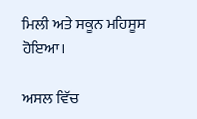ਮਿਲੀ ਅਤੇ ਸਕੂਨ ਮਹਿਸੂਸ ਹੋਇਆ।

ਅਸਲ ਵਿੱਚ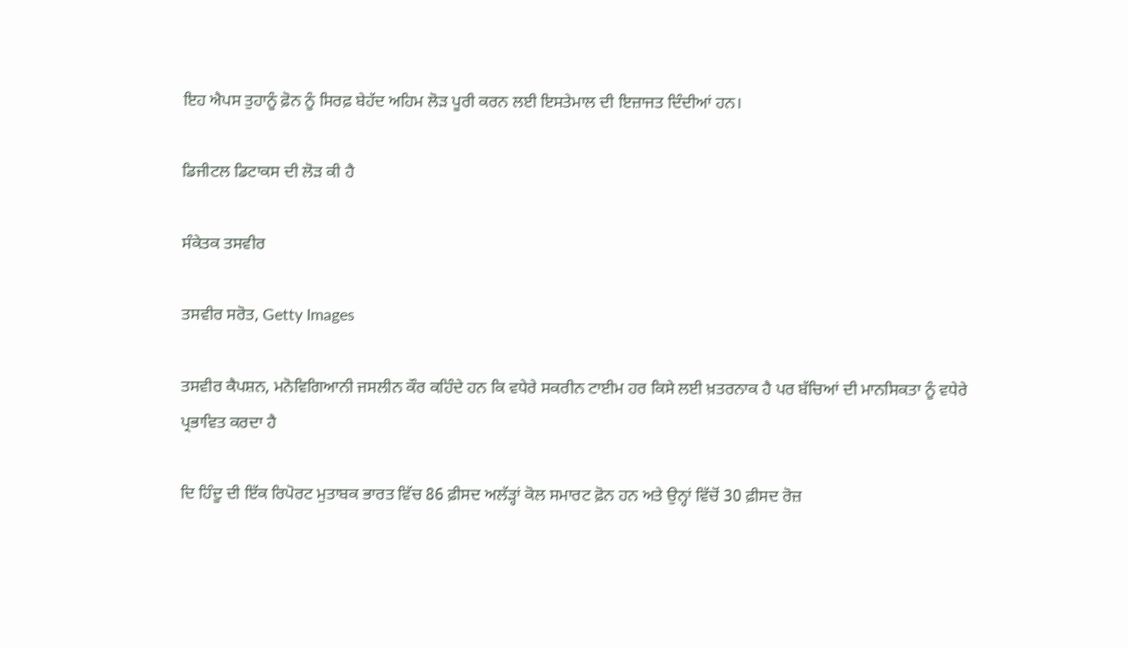ਇਹ ਐਪਸ ਤੁਹਾਨੂੰ ਫ਼ੋਨ ਨੂੰ ਸਿਰਫ਼ ਬੇਹੱਦ ਅਹਿਮ ਲੋੜ ਪੂਰੀ ਕਰਨ ਲਈ ਇਸਤੇਮਾਲ ਦੀ ਇਜ਼ਾਜਤ ਦਿੰਦੀਆਂ ਹਨ।

ਡਿਜੀਟਲ ਡਿਟਾਕਸ ਦੀ ਲੋੜ ਕੀ ਹੈ

ਸੰਕੇਤਕ ਤਸਵੀਰ

ਤਸਵੀਰ ਸਰੋਤ, Getty Images

ਤਸਵੀਰ ਕੈਪਸ਼ਨ, ਮਨੋਵਿਗਿਆਨੀ ਜਸਲੀਨ ਕੌਰ ਕਹਿੰਦੇ ਹਨ ਕਿ ਵਧੇਰੇ ਸਕਰੀਨ ਟਾਈਮ ਹਰ ਕਿਸੇ ਲਈ ਖ਼ਤਰਨਾਕ ਹੈ ਪਰ ਬੱਚਿਆਂ ਦੀ ਮਾਨਸਿਕਤਾ ਨੂੰ ਵਧੇਰੇ ਪ੍ਰਭਾਵਿਤ ਕਰਦਾ ਹੈ

ਦਿ ਹਿੰਦੂ ਦੀ ਇੱਕ ਰਿਪੋਰਟ ਮੁਤਾਬਕ ਭਾਰਤ ਵਿੱਚ 86 ਫ਼ੀਸਦ ਅਲੱੜ੍ਹਾਂ ਕੋਲ ਸਮਾਰਟ ਫ਼ੋਨ ਹਨ ਅਤੇ ਉਨ੍ਹਾਂ ਵਿੱਚੋਂ 30 ਫ਼ੀਸਦ ਰੋਜ਼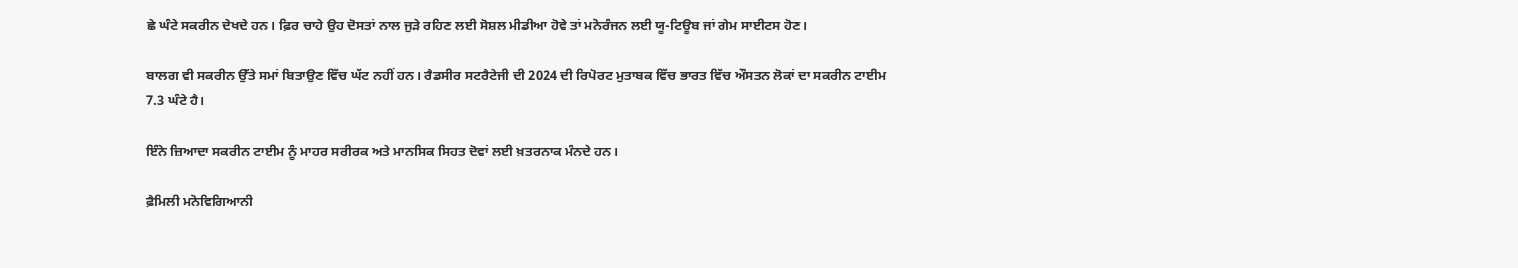ਛੇ ਘੰਟੇ ਸਕਰੀਨ ਦੇਖਦੇ ਹਨ। ਫ਼ਿਰ ਚਾਹੇ ਉਹ ਦੋਸਤਾਂ ਨਾਲ ਜੁੜੇ ਰਹਿਣ ਲਈ ਸੋਸ਼ਲ ਮੀਡੀਆ ਹੋਵੇ ਤਾਂ ਮਨੋਰੰਜਨ ਲਈ ਯੂ-ਟਿਊਬ ਜਾਂ ਗੇਮ ਸਾਈਟਸ ਹੋਣ।

ਬਾਲਗ ਵੀ ਸਕਰੀਨ ਉੱਤੇ ਸਮਾਂ ਬਿਤਾਉਣ ਵਿੱਚ ਘੱਟ ਨਹੀਂ ਹਨ। ਰੈਡਸੀਰ ਸਟਰੈਟੇਜੀ ਦੀ 2024 ਦੀ ਰਿਪੋਰਟ ਮੁਤਾਬਕ ਵਿੱਚ ਭਾਰਤ ਵਿੱਚ ਔਸਤਨ ਲੋਕਾਂ ਦਾ ਸਕਰੀਨ ਟਾਈਮ 7.3 ਘੰਟੇ ਹੈ।

ਇੰਨੇ ਜ਼ਿਆਦਾ ਸਕਰੀਨ ਟਾਈਮ ਨੂੰ ਮਾਹਰ ਸਰੀਰਕ ਅਤੇ ਮਾਨਸਿਕ ਸਿਹਤ ਦੋਵਾਂ ਲਈ ਖ਼ਤਰਨਾਕ ਮੰਨਦੇ ਹਨ।

ਫ਼ੈਮਿਲੀ ਮਨੋਵਿਗਿਆਨੀ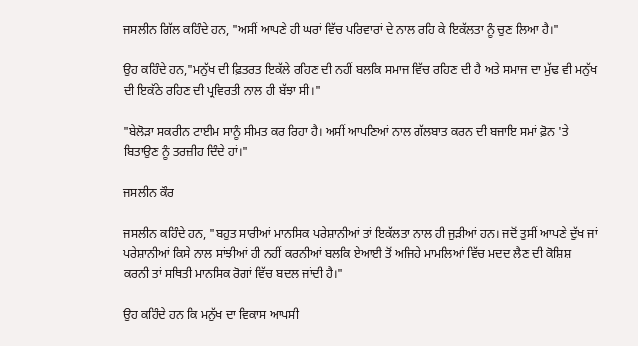ਜਸਲੀਨ ਗਿੱਲ ਕਹਿੰਦੇ ਹਨ, "ਅਸੀਂ ਆਪਣੇ ਹੀ ਘਰਾਂ ਵਿੱਚ ਪਰਿਵਾਰਾਂ ਦੇ ਨਾਲ ਰਹਿ ਕੇ ਇਕੱਲਤਾ ਨੂੰ ਚੁਣ ਲਿਆ ਹੈ।"

ਉਹ ਕਹਿੰਦੇ ਹਨ,"ਮਨੁੱਖ ਦੀ ਫ਼ਿਤਰਤ ਇਕੱਲੇ ਰਹਿਣ ਦੀ ਨਹੀਂ ਬਲਕਿ ਸਮਾਜ ਵਿੱਚ ਰਹਿਣ ਦੀ ਹੈ ਅਤੇ ਸਮਾਜ ਦਾ ਮੁੱਢ ਵੀ ਮਨੁੱਖ ਦੀ ਇਕੱਠੇ ਰਹਿਣ ਦੀ ਪ੍ਰਵਿਰਤੀ ਨਾਲ ਹੀ ਬੱਝਾ ਸੀ।"

"ਬੇਲੋੜਾ ਸਕਰੀਨ ਟਾਈਮ ਸਾਨੂੰ ਸੀਮਤ ਕਰ ਰਿਹਾ ਹੈ। ਅਸੀਂ ਆਪਣਿਆਂ ਨਾਲ ਗੱਲਬਾਤ ਕਰਨ ਦੀ ਬਜਾਇ ਸਮਾਂ ਫ਼ੋਨ 'ਤੇ ਬਿਤਾਉਣ ਨੂੰ ਤਰਜ਼ੀਹ ਦਿੰਦੇ ਹਾਂ।"

ਜਸਲੀਨ ਕੌਰ

ਜਸਲੀਨ ਕਹਿੰਦੇ ਹਨ, "ਬਹੁਤ ਸਾਰੀਆਂ ਮਾਨਸਿਕ ਪਰੇਸ਼ਾਨੀਆਂ ਤਾਂ ਇਕੱਲਤਾ ਨਾਲ ਹੀ ਜੁੜੀਆਂ ਹਨ। ਜਦੋਂ ਤੁਸੀਂ ਆਪਣੇ ਦੁੱਖ ਜਾਂ ਪਰੇਸ਼ਾਨੀਆਂ ਕਿਸੇ ਨਾਲ ਸਾਂਝੀਆਂ ਹੀ ਨਹੀਂ ਕਰਨੀਆਂ ਬਲਕਿ ਏਆਈ ਤੋਂ ਅਜਿਹੇ ਮਾਮਲਿਆਂ ਵਿੱਚ ਮਦਦ ਲੈਣ ਦੀ ਕੋਸ਼ਿਸ਼ ਕਰਨੀ ਤਾਂ ਸਥਿਤੀ ਮਾਨਸਿਕ ਰੋਗਾਂ ਵਿੱਚ ਬਦਲ ਜਾਂਦੀ ਹੈ।"

ਉਹ ਕਹਿੰਦੇ ਹਨ ਕਿ ਮਨੁੱਖ ਦਾ ਵਿਕਾਸ ਆਪਸੀ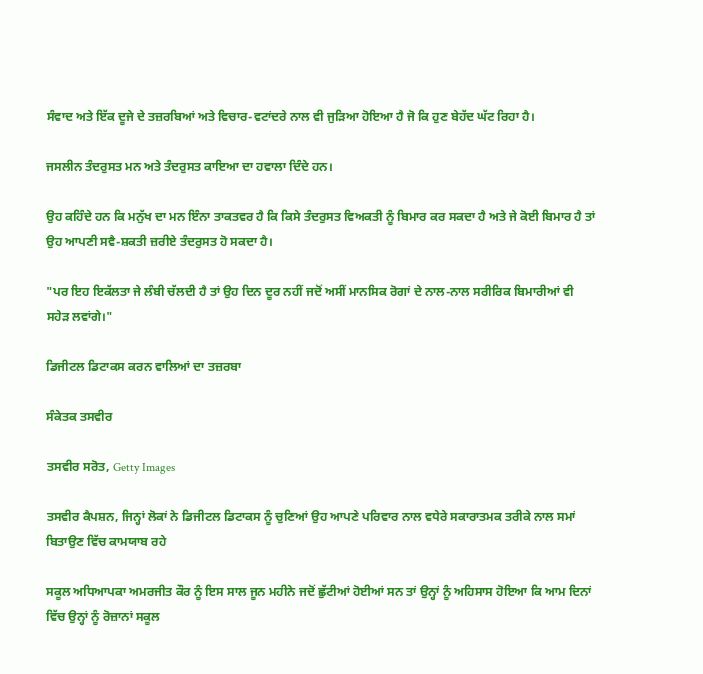ਸੰਵਾਦ ਅਤੇ ਇੱਕ ਦੂਜੇ ਦੇ ਤਜ਼ਰਬਿਆਂ ਅਤੇ ਵਿਚਾਰ-ਵਟਾਂਦਰੇ ਨਾਲ ਵੀ ਜੁੜਿਆ ਹੋਇਆ ਹੈ ਜੋ ਕਿ ਹੁਣ ਬੇਹੱਦ ਘੱਟ ਰਿਹਾ ਹੈ।

ਜਸਲੀਨ ਤੰਦਰੁਸਤ ਮਨ ਅਤੇ ਤੰਦਰੁਸਤ ਕਾਇਆ ਦਾ ਹਵਾਲਾ ਦਿੰਦੇ ਹਨ।

ਉਹ ਕਹਿੰਦੇ ਹਨ ਕਿ ਮਨੁੱਖ ਦਾ ਮਨ ਇੰਨਾ ਤਾਕਤਵਰ ਹੈ ਕਿ ਕਿਸੇ ਤੰਦਰੁਸਤ ਵਿਅਕਤੀ ਨੂੰ ਬਿਮਾਰ ਕਰ ਸਕਦਾ ਹੈ ਅਤੇ ਜੇ ਕੋਈ ਬਿਮਾਰ ਹੈ ਤਾਂ ਉਹ ਆਪਣੀ ਸਵੈ-ਸ਼ਕਤੀ ਜ਼ਰੀਏ ਤੰਦਰੁਸਤ ਹੋ ਸਕਦਾ ਹੈ।

"ਪਰ ਇਹ ਇਕੱਲਤਾ ਜੇ ਲੰਬੀ ਚੱਲਦੀ ਹੈ ਤਾਂ ਉਹ ਦਿਨ ਦੂਰ ਨਹੀਂ ਜਦੋਂ ਅਸੀਂ ਮਾਨਸਿਕ ਰੋਗਾਂ ਦੇ ਨਾਲ-ਨਾਲ ਸਰੀਰਿਕ ਬਿਮਾਰੀਆਂ ਵੀ ਸਹੇੜ ਲਵਾਂਗੇ।"

ਡਿਜੀਟਲ ਡਿਟਾਕਸ ਕਰਨ ਵਾਲਿਆਂ ਦਾ ਤਜ਼ਰਬਾ

ਸੰਕੇਤਕ ਤਸਵੀਰ

ਤਸਵੀਰ ਸਰੋਤ, Getty Images

ਤਸਵੀਰ ਕੈਪਸ਼ਨ, ਜਿਨ੍ਹਾਂ ਲੋਕਾਂ ਨੇ ਡਿਜੀਟਲ ਡਿਟਾਕਸ ਨੂੰ ਚੁਣਿਆਂ ਉਹ ਆਪਣੇ ਪਰਿਵਾਰ ਨਾਲ ਵਧੇਰੇ ਸਕਾਰਾਤਮਕ ਤਰੀਕੇ ਨਾਲ ਸਮਾਂ ਬਿਤਾਉਣ ਵਿੱਚ ਕਾਮਯਾਬ ਰਹੇ

ਸਕੂਲ ਅਧਿਆਪਕਾ ਅਮਰਜੀਤ ਕੌਰ ਨੂੰ ਇਸ ਸਾਲ ਜੂਨ ਮਹੀਨੇ ਜਦੋਂ ਛੁੱਟੀਆਂ ਹੋਈਆਂ ਸਨ ਤਾਂ ਉਨ੍ਹਾਂ ਨੂੰ ਅਹਿਸਾਸ ਹੋਇਆ ਕਿ ਆਮ ਦਿਨਾਂ ਵਿੱਚ ਉਨ੍ਹਾਂ ਨੂੰ ਰੋਜ਼ਾਨਾਂ ਸਕੂਲ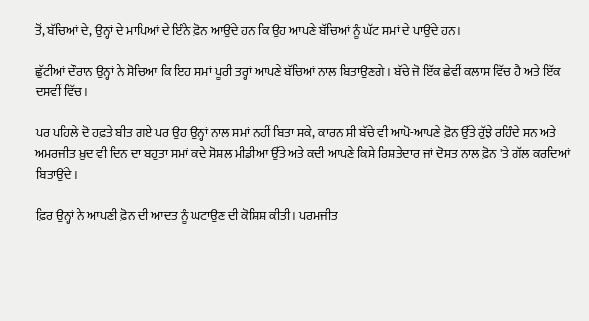ਤੋਂ, ਬੱਚਿਆਂ ਦੇ, ਉਨ੍ਹਾਂ ਦੇ ਮਾਪਿਆਂ ਦੇ ਇੰਨੇ ਫ਼ੋਨ ਆਉਂਦੇ ਹਨ ਕਿ ਉਹ ਆਪਣੇ ਬੱਚਿਆਂ ਨੂੰ ਘੱਟ ਸਮਾਂ ਦੇ ਪਾਉਂਦੇ ਹਨ।

ਛੁੱਟੀਆਂ ਦੌਰਾਨ ਉਨ੍ਹਾਂ ਨੇ ਸੋਚਿਆ ਕਿ ਇਹ ਸਮਾਂ ਪੂਰੀ ਤਰ੍ਹਾਂ ਆਪਣੇ ਬੱਚਿਆਂ ਨਾਲ ਬਿਤਾਉਣਗੇ। ਬੱਚੇ ਜੋ ਇੱਕ ਛੇਵੀਂ ਕਲਾਸ ਵਿੱਚ ਹੈ ਅਤੇ ਇੱਕ ਦਸਵੀਂ ਵਿੱਚ।

ਪਰ ਪਹਿਲੇ ਦੋ ਹਫ਼ਤੇ ਬੀਤ ਗਏ ਪਰ ਉਹ ਉਨ੍ਹਾਂ ਨਾਲ ਸਮਾਂ ਨਹੀਂ ਬਿਤਾ ਸਕੇ, ਕਾਰਨ ਸੀ ਬੱਚੇ ਵੀ ਆਪੋ-ਆਪਣੇ ਫ਼ੋਨ ਉੱਤੇ ਰੁੱਝੇ ਰਹਿੰਦੇ ਸਨ ਅਤੇ ਅਮਰਜੀਤ ਖ਼ੁਦ ਵੀ ਦਿਨ ਦਾ ਬਹੁਤਾ ਸਮਾਂ ਕਦੇ ਸੋਸ਼ਲ ਮੀਡੀਆ ਉੱਤੇ ਅਤੇ ਕਦੀ ਆਪਣੇ ਕਿਸੇ ਰਿਸ਼ਤੇਦਾਰ ਜਾਂ ਦੋਸਤ ਨਾਲ ਫ਼ੋਨ 'ਤੇ ਗੱਲ ਕਰਦਿਆਂ ਬਿਤਾਉਂਦੇ।

ਫ਼ਿਰ ਉਨ੍ਹਾਂ ਨੇ ਆਪਣੀ ਫ਼ੋਨ ਦੀ ਆਦਤ ਨੂੰ ਘਟਾਉਣ ਦੀ ਕੋਸ਼ਿਸ਼ ਕੀਤੀ। ਪਰਮਜੀਤ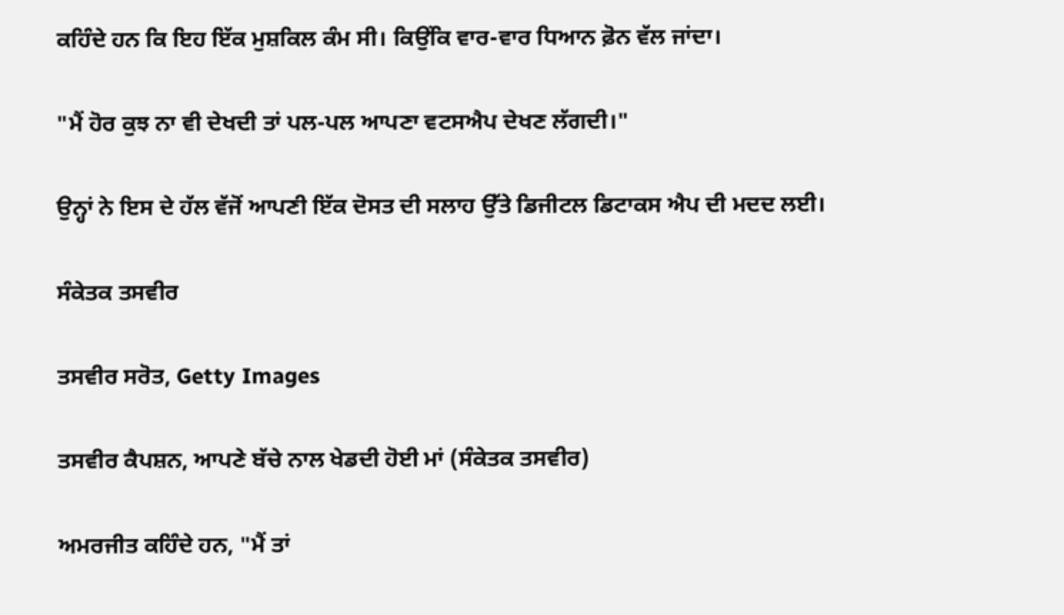ਕਹਿੰਦੇ ਹਨ ਕਿ ਇਹ ਇੱਕ ਮੁਸ਼ਕਿਲ ਕੰਮ ਸੀ। ਕਿਉਂਕਿ ਵਾਰ-ਵਾਰ ਧਿਆਨ ਫ਼ੋਨ ਵੱਲ ਜਾਂਦਾ।

"ਮੈਂ ਹੋਰ ਕੁਝ ਨਾ ਵੀ ਦੇਖਦੀ ਤਾਂ ਪਲ-ਪਲ ਆਪਣਾ ਵਟਸਐਪ ਦੇਖਣ ਲੱਗਦੀ।"

ਉਨ੍ਹਾਂ ਨੇ ਇਸ ਦੇ ਹੱਲ ਵੱਜੋਂ ਆਪਣੀ ਇੱਕ ਦੋਸਤ ਦੀ ਸਲਾਹ ਉੱਤੇ ਡਿਜੀਟਲ ਡਿਟਾਕਸ ਐਪ ਦੀ ਮਦਦ ਲਈ।

ਸੰਕੇਤਕ ਤਸਵੀਰ

ਤਸਵੀਰ ਸਰੋਤ, Getty Images

ਤਸਵੀਰ ਕੈਪਸ਼ਨ, ਆਪਣੇ ਬੱਚੇ ਨਾਲ ਖੇਡਦੀ ਹੋਈ ਮਾਂ (ਸੰਕੇਤਕ ਤਸਵੀਰ)

ਅਮਰਜੀਤ ਕਹਿੰਦੇ ਹਨ, "ਮੈਂ ਤਾਂ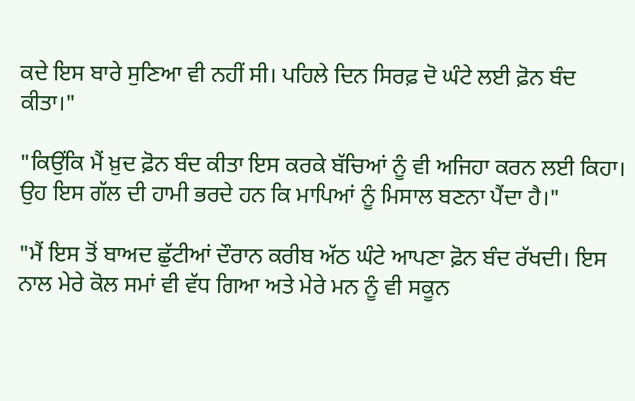ਕਦੇ ਇਸ ਬਾਰੇ ਸੁਣਿਆ ਵੀ ਨਹੀਂ ਸੀ। ਪਹਿਲੇ ਦਿਨ ਸਿਰਫ਼ ਦੋ ਘੰਟੇ ਲਈ ਫ਼ੋਨ ਬੰਦ ਕੀਤਾ।"

"ਕਿਉਂਕਿ ਮੈਂ ਖ਼ੁਦ ਫ਼ੋਨ ਬੰਦ ਕੀਤਾ ਇਸ ਕਰਕੇ ਬੱਚਿਆਂ ਨੂੰ ਵੀ ਅਜਿਹਾ ਕਰਨ ਲਈ ਕਿਹਾ। ਉਹ ਇਸ ਗੱਲ ਦੀ ਹਾਮੀ ਭਰਦੇ ਹਨ ਕਿ ਮਾਪਿਆਂ ਨੂੰ ਮਿਸਾਲ ਬਣਨਾ ਪੈਂਦਾ ਹੈ।"

"ਮੈਂ ਇਸ ਤੋਂ ਬਾਅਦ ਛੁੱਟੀਆਂ ਦੌਰਾਨ ਕਰੀਬ ਅੱਠ ਘੰਟੇ ਆਪਣਾ ਫ਼ੋਨ ਬੰਦ ਰੱਖਦੀ। ਇਸ ਨਾਲ ਮੇਰੇ ਕੋਲ ਸਮਾਂ ਵੀ ਵੱਧ ਗਿਆ ਅਤੇ ਮੇਰੇ ਮਨ ਨੂੰ ਵੀ ਸਕੂਨ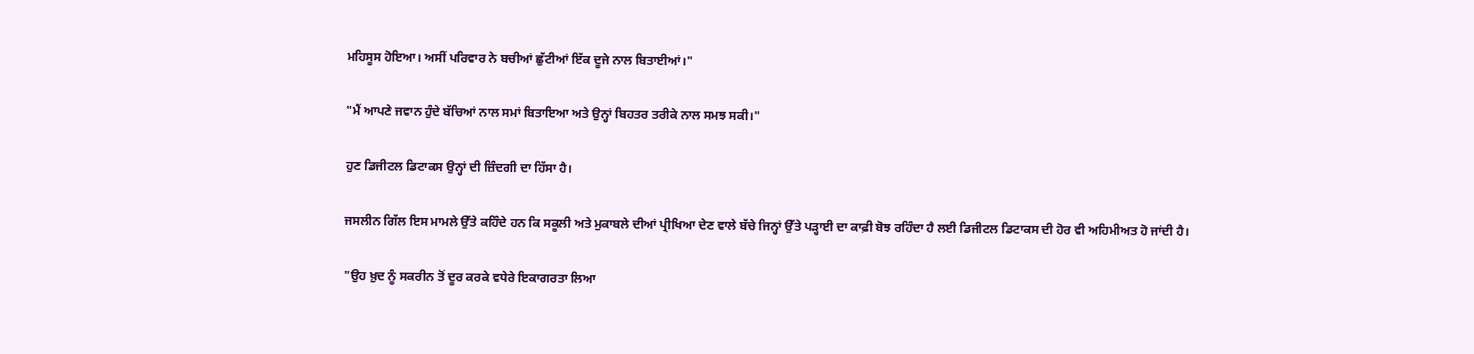ਮਹਿਸੂਸ ਹੋਇਆ। ਅਸੀਂ ਪਰਿਵਾਰ ਨੇ ਬਚੀਆਂ ਛੁੱਟੀਆਂ ਇੱਕ ਦੂਜੇ ਨਾਲ ਬਿਤਾਈਆਂ।"

"ਮੈਂ ਆਪਣੇ ਜਵਾਨ ਹੁੰਦੇ ਬੱਚਿਆਂ ਨਾਲ ਸਮਾਂ ਬਿਤਾਇਆ ਅਤੇ ਉਨ੍ਹਾਂ ਬਿਹਤਰ ਤਰੀਕੇ ਨਾਲ ਸਮਝ ਸਕੀ।"

ਹੁਣ ਡਿਜੀਟਲ ਡਿਟਾਕਸ ਉਨ੍ਹਾਂ ਦੀ ਜ਼ਿੰਦਗੀ ਦਾ ਹਿੱਸਾ ਹੈ।

ਜਸਲੀਨ ਗਿੱਲ ਇਸ ਮਾਮਲੇ ਉੱਤੇ ਕਹਿੰਦੇ ਹਨ ਕਿ ਸਕੂਲੀ ਅਤੇ ਮੁਕਾਬਲੇ ਦੀਆਂ ਪ੍ਰੀਖਿਆ ਦੇਣ ਵਾਲੇ ਬੱਚੇ ਜਿਨ੍ਹਾਂ ਉੱਤੇ ਪੜ੍ਹਾਈ ਦਾ ਕਾਫ਼ੀ ਬੋਝ ਰਹਿੰਦਾ ਹੈ ਲਈ ਡਿਜੀਟਲ ਡਿਟਾਕਸ ਦੀ ਹੋਰ ਵੀ ਅਹਿਮੀਅਤ ਹੋ ਜਾਂਦੀ ਹੈ।

"ਉਹ ਖ਼ੁਦ ਨੂੰ ਸਕਰੀਨ ਤੋਂ ਦੂਰ ਕਰਕੇ ਵਧੇਰੇ ਇਕਾਗਰਤਾ ਲਿਆ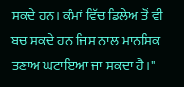ਸਕਦੇ ਹਨ। ਕੰਮਾਂ ਵਿੱਚ ਡਿਲੇਅ ਤੋਂ ਵੀ ਬਚ ਸਕਦੇ ਹਨ ਜਿਸ ਨਾਲ ਮਾਨਸਿਕ ਤਣਾਅ ਘਟਾਇਆ ਜਾ ਸਕਦਾ ਹੈ।"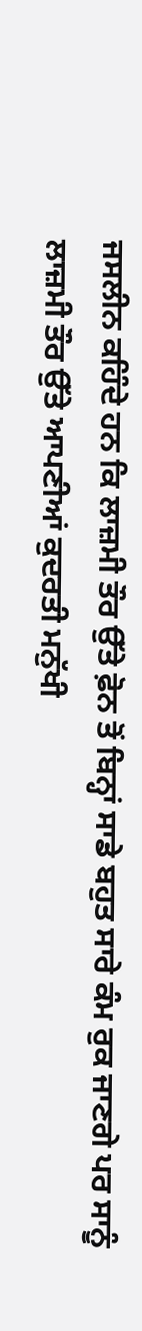ਜਸਲੀਨ ਕਹਿੰਦੇ ਹਨ ਕਿ ਲਾਜ਼ਮੀ ਤੌਰ ਉੱਤੇ ਫ਼ੋਨ ਤੋਂ ਬਿਨ੍ਹਾਂ ਸਾਡੇ ਬਹੁਤ ਸਾਰੇ ਕੰਮ ਰੁਕ ਜਾਣਗੇ ਪਰ ਸਾਨੂੰ ਲਾਜ਼ਮੀ ਤੌਰ ਉੱਤੇ ਆਪਣੀਆਂ ਕੁਦਰਤੀ ਮਨੁੱਖੀ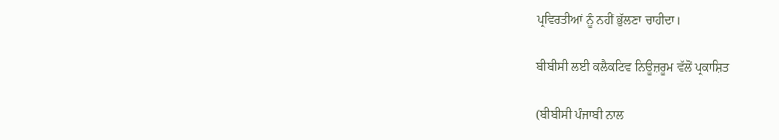ਪ੍ਰਵਿਰਤੀਆਂ ਨੂੰ ਨਹੀਂ ਭੁੱਲਣਾ ਚਾਹੀਦਾ।

ਬੀਬੀਸੀ ਲਈ ਕਲੈਕਟਿਵ ਨਿਊਜ਼ਰੂਮ ਵੱਲੋਂ ਪ੍ਰਕਾਸ਼ਿਤ

(ਬੀਬੀਸੀ ਪੰਜਾਬੀ ਨਾਲ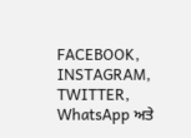FACEBOOK, INSTAGRAM, TWITTER, WhatsApp ਅਤੇ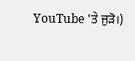YouTube 'ਤੇ ਜੁੜੋ।)